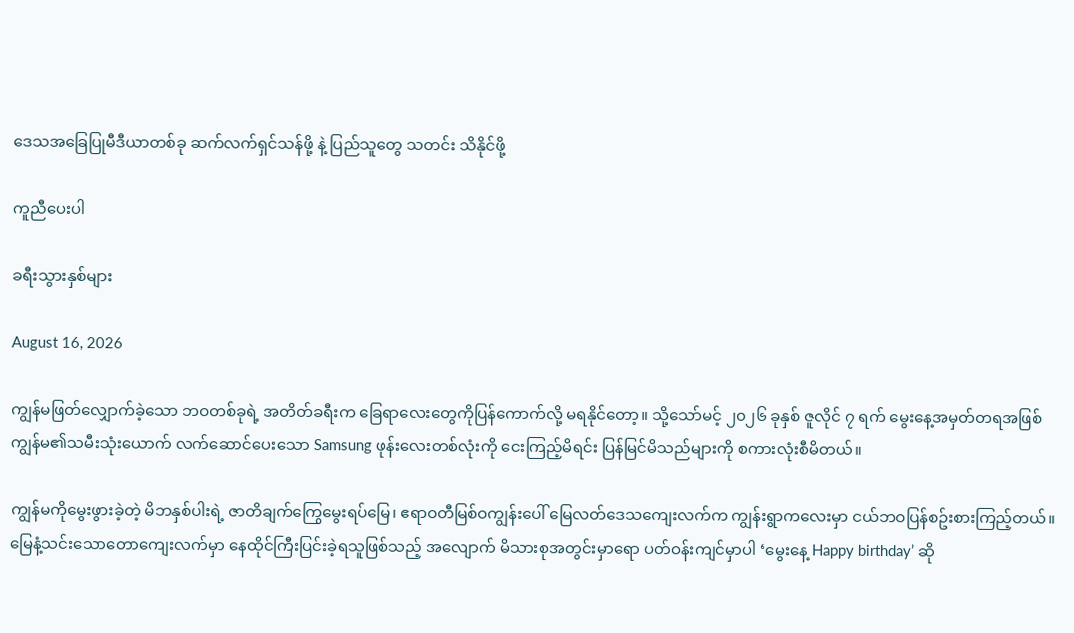ဒေသအခြေပြုမီဒီယာတစ်ခု ဆက်လက်ရှင်သန်ဖို့ နဲ့ ပြည်သူတွေ သတင်း သိနိုင်ဖို့

ကူညီပေးပါ

ခရီးသွားနှစ်များ

August 16, 2026

ကျွန်မဖြတ်လျှောက်ခဲ့သော ဘဝတစ်ခုရဲ့ အတိတ်ခရီးက ခြေရာလေးတွေကိုပြန်ကောက်လို့ မရနိုင်တော့။ သို့သော်မင့် ၂၀၂၆ ခုနှစ် ဇူလိုင် ၇ ရက် မွေးနေ့အမှတ်တရအဖြစ် ကျွန်မ၏သမီးသုံးယောက် လက်ဆောင်ပေးသော Samsung ဖုန်းလေးတစ်လုံးကို ငေးကြည့်မိရင်း ပြန်မြင်မိသည်များကို စကားလုံးစီမိတယ်။

ကျွန်မကိုမွေးဖွားခဲ့တဲ့ မိဘနှစ်ပါးရဲ့ ဇာတိချက်ကြွေမွေးရပ်မြေ၊ ဧရာဝတီမြစ်ဝကျွန်းပေါ် မြေလတ်ဒေသကျေးလက်က ကျွန်းရွာကလေးမှာ ငယ်ဘဝပြန်စဥ်းစားကြည့်တယ်။ မြေနံ့သင်းသောတောကျေးလက်မှာ နေထိုင်ကြီးပြင်းခဲ့ရသူဖြစ်သည့် အလျောက် မိသားစုအတွင်းမှာရော ပတ်ဝန်းကျင်မှာပါ ‘မွေးနေ့ Happy birthday’ ဆို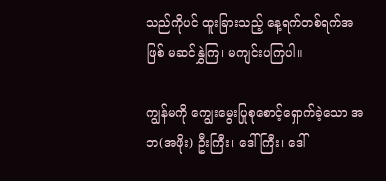သည်ကိုပင် ထူးခြားသည့် နေ့ရက်တစ်ရက်အဖြစ် မဆင်နွှဲကြ၊ မကျင်းပကြပါ။

ကျွန်မကို ကျွေးမွေးပြုစုစောင့်ရှောက်ခဲ့သော အဘ(အဖိုး) ဦးကြီး၊ ဒေါ်ကြီး၊ ဒေါ်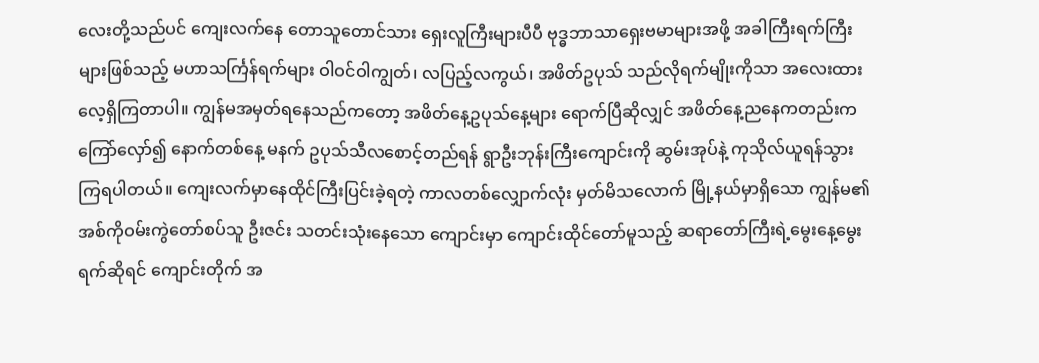လေးတို့သည်ပင် ကျေးလက်နေ တောသူတောင်သား ရှေးလူကြီးများပီပီ ဗုဒ္ဓဘာသာရှေးဗမာများအဖို့ အခါကြီးရက်ကြီးများဖြစ်သည့် မဟာသင်္ကြန်ရက်များ ဝါဝင်ဝါကျွတ်၊ လပြည့်လကွယ်၊ အဖိတ်ဥပုသ် သည်လိုရက်မျိုးကိုသာ အလေးထားလေ့ရှိကြတာပါ။ ကျွန်မအမှတ်ရနေသည်ကတော့ အဖိတ်နေ့ဥပုသ်နေ့များ ရောက်ပြီဆိုလျှင် အဖိတ်နေ့ညနေကတည်းက ကြော်လှော်၍ နောက်တစ်နေ့ မနက် ဥပုသ်သီလစောင့်တည်ရန် ရွာဦးဘုန်းကြီးကျောင်းကို ဆွမ်းအုပ်နဲ့ ကုသိုလ်ယူရန်သွားကြရပါတယ်။ ကျေးလက်မှာနေထိုင်ကြီးပြင်းခဲ့ရတဲ့ ကာလတစ်လျှောက်လုံး မှတ်မိသလောက် မြို့နယ်မှာရှိသော ကျွန်မ၏အစ်ကိုဝမ်းကွဲတော်စပ်သူ ဦးဇင်း သတင်းသုံးနေသော ကျောင်းမှာ ကျောင်းထိုင်တော်မူသည့် ဆရာတော်ကြီးရဲ့မွေးနေ့မွေးရက်ဆိုရင် ကျောင်းတိုက် အ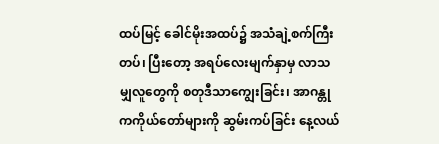ထပ်မြင့် ခေါင်မိုးအထပ်၌ အသံချဲ့စက်ကြီးတပ်၊ ပြီးတော့ အရပ်လေးမျက်နှာမှ လာသမျှလူတွေကို စတုဒီသာကျွေးခြင်း၊ အာဂန္တုကကိုယ်တော်များကို ဆွမ်းကပ်ခြင်း နေ့လယ်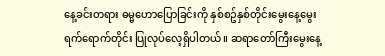နေ့ခင်းတရား ဓမ္မဟောပြောခြင်းကို နှစ်စဥ်နှစ်တိုင်းမွေးနေ့မွေးရက်ရောက်တိုင်း ပြုလုပ်လေ့ရှိပါတယ်။ ဆရာတော်ကြီးမွေးနေ့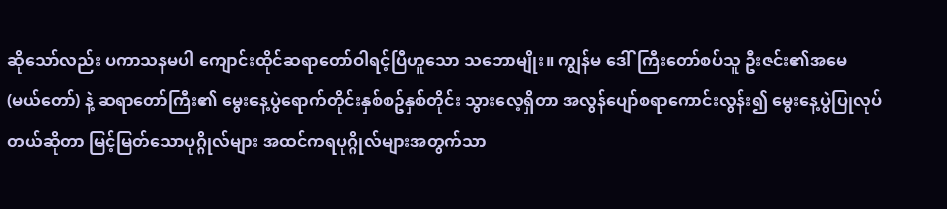ဆိုသော်လည်း ပကာသနမပါ ကျောင်းထိုင်ဆရာတော်ဝါရင့်ပြီဟူသော သဘောမျိုး။ ကျွန်မ ဒေါ်ကြီးတော်စပ်သူ ဦးဇင်း၏အမေ (မယ်တော်) နဲ့ ဆရာတော်ကြီး၏ မွေးနေ့ပွဲရောက်တိုင်းနှစ်စဥ်နှစ်တိုင်း သွားလေ့ရှိတာ အလွန်ပျော်စရာကောင်းလွန်း၍ မွေးနေ့ပွဲပြုလုပ်တယ်ဆိုတာ မြင့်မြတ်သောပုဂ္ဂိုလ်များ အထင်ကရပုဂ္ဂိုလ်များအတွက်သာ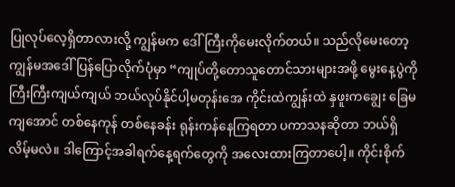ပြုလုပ်လေ့ရှိတာလားလို့ ကျွန်မက ဒေါ်ကြီးကိုမေးလိုက်တယ်။ သည်လိုမေးတော့ ကျွန်မအဒေါ်ပြန်ပြောလိုက်ပုံမှာ “ကျုပ်တို့တောသူတောင်သားများအဖို့ မွေးနေ့ပွဲကို ကြီးကြီးကျယ်ကျယ် ဘယ်လုပ်နိုင်ပါ့မတုန်းအေ ကိုင်းထဲကျွန်းထဲ နှဖူးကချွေး ခြေမကျအောင် တစ်နေကုန် တစ်နေခန်း ရုန်းကန်နေကြရတာ ပကာသနဆိုတာ ဘယ်ရှိလိမ့်မလဲ။ ဒါကြောင့်အခါရက်နေ့ရက်တွေကို အလေးထားကြတာပေါ့။ ကိုင်းစိုက်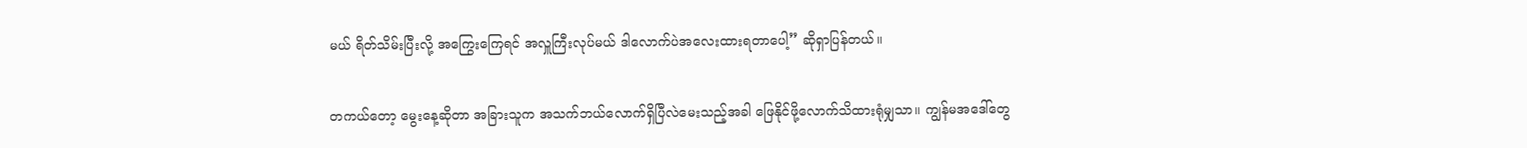မယ် ရိတ်သိမ်းပြီးလို့ အကြွေးကြေရင် အလှူကြီးလုပ်မယ် ဒါလောက်ပဲအလေးထားရတာပေါ့” ဆိုရှာပြန်တယ်။

တကယ်တော့ မွေးနေ့ဆိုတာ အခြားသူက အသက်ဘယ်လောက်ရှိပြီလဲမေးသည့်အခါ ဖြေနိုင်ဖို့လောက်သိထားရုံမျှသာ။ ကျွန်မအဒေါ်တွေ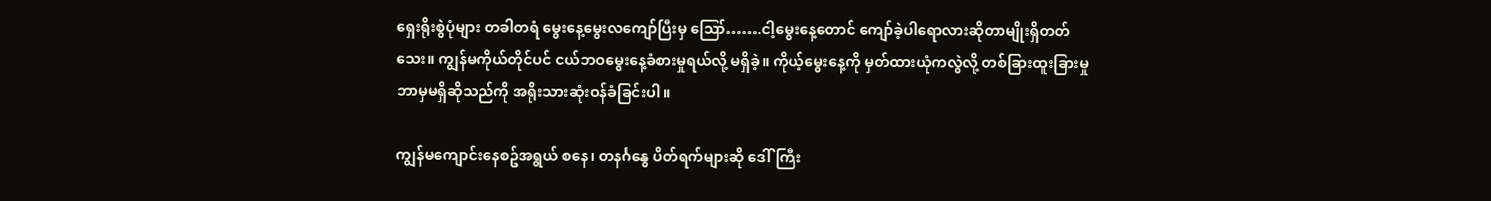ရှေးရိုးစွဲပုံများ တခါတရံ မွေးနေ့မွေးလကျော်ပြီးမှ ဪ…….ငါ့မွေးနေ့တောင် ကျော်ခဲ့ပါရောလားဆိုတာမျိုးရှိတတ်သေး။ ကျွန်မကိုယ်တိုင်ပင် ငယ်ဘဝမွေးနေ့ခံစားမှုရယ်လို့ မရှိခဲ့။ ကိုယ့်မွေးနေ့ကို မှတ်ထားယုံကလွဲလို့ တစ်ခြားထူးခြားမှု ဘာမှမရှိဆိုသည်ကို အရိုးသားဆုံးဝန်ခံခြင်းပါ။

ကျွန်မကျောင်းနေစဥ်အရွယ် စနေ၊ တနင်္ဂနွေ ပိတ်ရက်များဆို ဒေါ်ကြီး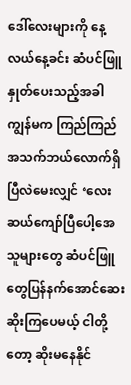ဒေါ်လေးများကို နေ့လယ်နေ့ခင်း ဆံပင်ဖြူနှုတ်ပေးသည့်အခါ ကျွန်မက ကြည်ကြည် အသက်ဘယ်လောက်ရှိပြီလဲမေးလျှင် ‘လေးဆယ်ကျော်ပြီပေါ့အေ သူများတွေ ဆံပင်ဖြူတွေပြန်နက်အောင်ဆေးဆိုးကြပေမယ့် ငါတို့တော့ ဆိုးမနေနိုင်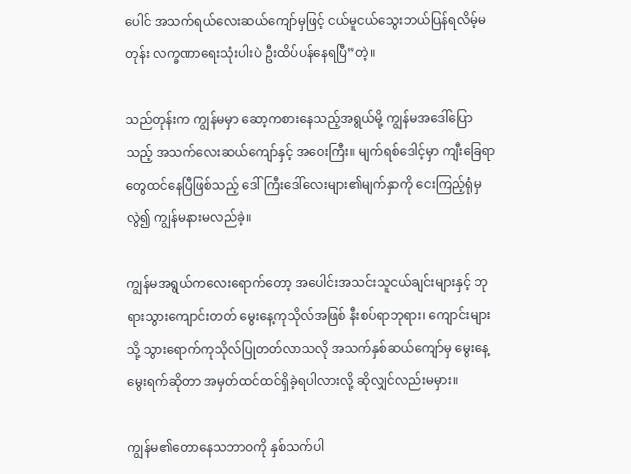ပေါင် အသက်ရယ်လေးဆယ်ကျော်မှဖြင့် ငယ်မူငယ်သွေးဘယ်ပြန်ရလိမ့်မတုန်း လက္ခဏာရေးသုံးပါးပဲ ဦးထိပ်ပန်နေရပြီ”တဲ့။

သည်တုန်းက ကျွန်မမှာ ဆော့ကစားနေသည့်အရွယ်မို့ ကျွန်မအဒေါ်ပြောသည့် အသက်လေးဆယ်ကျော်နှင့် အဝေးကြီး။ မျက်ရစ်ဒေါင့်မှာ ကျီးခြေရာတွေထင်နေပြီဖြစ်သည့် ဒေါ်ကြီးဒေါ်လေးများ၏မျက်နှာကို ငေးကြည့်ရုံမှလွဲ၍ ကျွန်မနားမလည်ခဲ့။

ကျွန်မအရွယ်ကလေးရောက်တော့ အပေါင်းအသင်းသူငယ်ချင်းများနှင့် ဘုရားသွားကျောင်းတတ် မွေးနေ့ကုသိုလ်အဖြစ် နီးစပ်ရာဘုရား၊ ကျောင်းများသို့ သွားရောက်ကုသိုလ်ပြုတတ်လာသလို အသက်နှစ်ဆယ်ကျော်မှ မွေးနေ့မွေးရက်ဆိုတာ အမှတ်ထင်ထင်ရှိခဲ့ရပါလားလို့ ဆိုလျှင်လည်းမမှား။

ကျွန်မ၏တောနေသဘာဝကို နှစ်သက်ပါ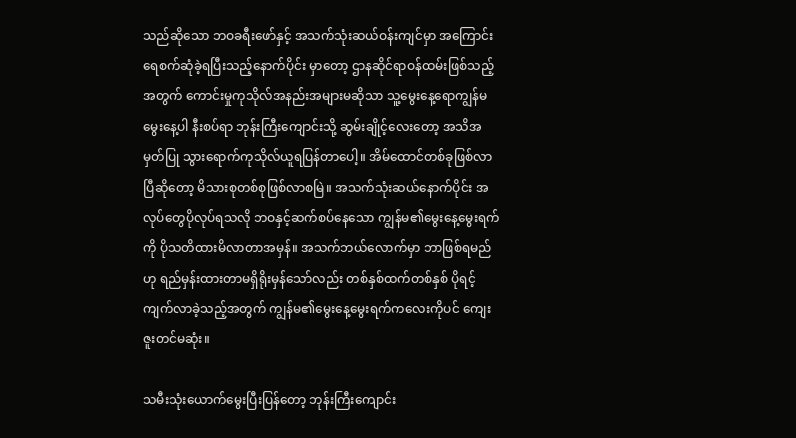သည်ဆိုသော ဘဝခရီးဖော်နှင့် အသက်သုံးဆယ်ဝန်းကျင်မှာ အကြောင်းရေစက်ဆုံခဲ့ရပြီးသည့်နောက်ပိုင်း မှာတော့ ဌာနဆိုင်ရာဝန်ထမ်းဖြစ်သည့်အတွက် ကောင်းမှုကုသိုလ်အနည်းအများမဆိုသာ သူ့မွေးနေ့ရောကျွန်မမွေးနေ့ပါ နီးစပ်ရာ ဘုန်းကြီးကျောင်းသို့ ဆွမ်းချိုင့်လေးတော့ အသိအမှတ်ပြု သွားရောက်ကုသိုလ်ယူရပြန်တာပေါ့။ အိမ်ထောင်တစ်ခုဖြစ်လာပြီဆိုတော့ မိသားစုတစ်စုဖြစ်လာစမြဲ။ အသက်သုံးဆယ်နောက်ပိုင်း အလုပ်တွေပိုလုပ်ရသလို ဘဝနှင့်ဆက်စပ်နေသော ကျွန်မ၏မွေးနေ့မွေးရက်ကို ပိုသတိထားမိလာတာအမှန်။ အသက်ဘယ်လောက်မှာ ဘာဖြစ်ရမည်ဟု ရည်မှန်းထားတာမရှိရိုးမှန်သော်လည်း တစ်နှစ်ထက်တစ်နှစ် ပိုရင့်ကျက်လာခဲ့သည့်အတွက် ကျွန်မ၏မွေးနေ့မွေးရက်ကလေးကိုပင် ကျေးဇူးတင်မဆုံး။

သမီးသုံးယောက်မွေးပြီးပြန်တော့ ဘုန်းကြီးကျောင်း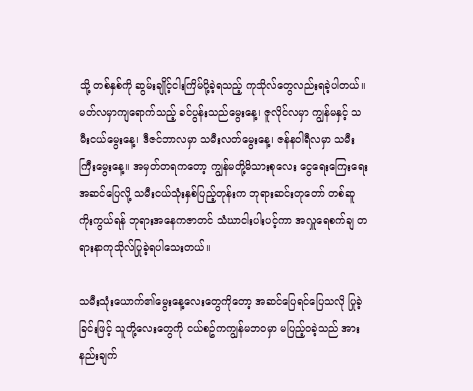သို့ တစ်နှစ်ကို ဆွမ်းချိုင့်ငါးကြိမ်ပို့ခဲ့ရသည့် ကုသိုလ်တွေလည်းရခဲ့ပါတယ်။ မတ်လမှာကျရောက်သည့် ခင်ပွန်းသည်မွေးနေ့၊ ဇူလိုင်လမှာ ကျွန်မနှင့် သမီးငယ်မွေးနေ့၊ ဒီဇင်ဘာလမှာ သမီးလတ်မွေးနေ့၊ ဇန်နဝါရီလမှာ သမီးကြီးမွေးနေ့။ အမှတ်တရကတော့ ကျွန်မတို့မိသားစုလေး ငွေရေးကြေးရေး အဆင်ပြေလို့ သမီးငယ်သုံးနှစ်ပြည့်တုန်းက ဘုရားဆင်းတုတော် တစ်ဆူကိုးကွယ်ရန် ဘုရားအနေကဇာတင် သံဃာငါးပါးပင့်ကာ အလှူရေစက်ချ တရားနာကုသိုလ်ပြုခဲ့ရပါသေးတယ်။

သမီးသုံးယောက်၏မွေးနေ့လေးတွေကိုတော့ အဆင်ပြေရင်ပြေသလို ပြုခဲ့ခြင်းဖြင့် သူတို့လေးတွေကို ငယ်စဥ်ကကျွန်မဘဝမှာ မပြည့်ဝခဲ့သည် အားနည်းချက်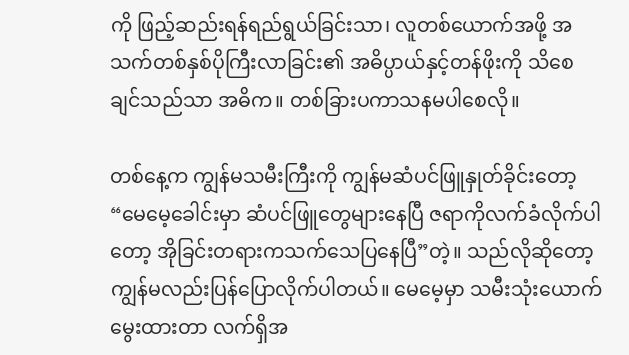ကို ဖြည့်ဆည်းရန်ရည်ရွယ်ခြင်းသာ၊ လူတစ်ယောက်အဖို့ အသက်တစ်နှစ်ပိုကြီးလာခြင်း၏ အဓိပ္ပာယ်နှင့်တန်ဖိုးကို သိစေချင်သည်သာ အဓိက။ တစ်ခြားပကာသနမပါစေလို။

တစ်နေ့က ကျွန်မသမီးကြီးကို ကျွန်မဆံပင်ဖြူနှုတ်ခိုင်းတော့ “မေမေ့ခေါင်းမှာ ဆံပင်ဖြူတွေများနေပြီ ဇရာကိုလက်ခံလိုက်ပါတော့ အိုခြင်းတရားကသက်သေပြနေပြီ”တဲ့။ သည်လိုဆိုတော့ ကျွန်မလည်းပြန်ပြောလိုက်ပါတယ်။ မေမေ့မှာ သမီးသုံးယောက်မွေးထားတာ လက်ရှိအ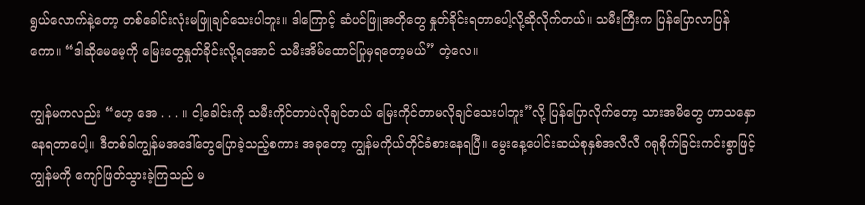ရွယ်လောက်နဲ့တော့ တစ်ခေါင်းလုံးမဖြူချင်သေးပါဘူး။ ဒါကြောင့် ဆံပင်ဖြူအတိုတွေ နှုတ်ခိုင်းရတာပေါ့လို့ဆိုလိုက်တယ်။ သမီးကြီးက ပြန်ပြောလာပြန်ကော။ “ဒါဆိုမေမေ့ကို မြေးတွေနှုတ်ခိုင်းလို့ရအောင် သမီးအိမ်ထောင်ပြုမှရတော့မယ်” တဲ့လေ။

ကျွန်မကလည်း “ဟေ့ အေ . . . ။ ငါ့ခေါင်းကို သမီးကိုင်တာပဲလိုချင်တယ် မြေးကိုင်တာမလိုချင်သေးပါဘူး”လို့ ပြန်ပြောလိုက်တော့ သားအမိတွေ ဟာသနှောနေရတာပေါ့။ ဒီတစ်ခါကျွန်မအဒေါ်တွေပြောခဲ့သည့်စကား အခုတော့ ကျွန်မကိုယ်တိုင်ခံစားနေရပြီ။ မွေးနေ့ပေါင်းဆယ်စုနှစ်အလီလီ ဂရုစိုက်ခြင်းကင်းစွာဖြင့် ကျွန်မကို ကျော်ဖြတ်သွားခဲ့ကြသည် မ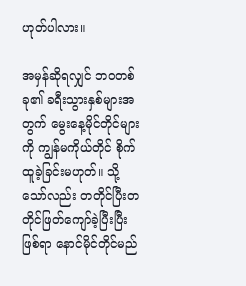ဟုတ်ပါလား။

အမှန်ဆိုရလျှင် ဘဝတစ်ခု၏ ခရီးသွားနှစ်များအတွက် မွေးနေ့မိုင်တိုင်များကို ကျွန်မကိုယ်တိုင် စိုက်ထူခဲ့ခြင်းမဟုတ်။ သို့သော်လည်း တတိုင်ပြီးတတိုင်ဖြတ်ကျော်ခဲ့ပြီးပြီးဖြစ်ရာ နောင်မိုင်တိုင်မည်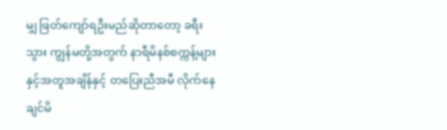မျှ ဖြတ်ကျော်ရဦးမည်ဆိုတာတော့ ခရီးသွား ကျွန်မတို့အတွက် နာရီမိနစ်စက္ကန့်များနှင့်အတူအချိန်နှင့် တပြေးညီအမီ လိုက်နေချင်မိ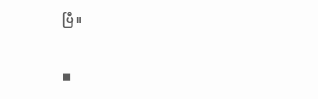ပြီ။

◼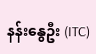နန်းနွေဦး (ITC)